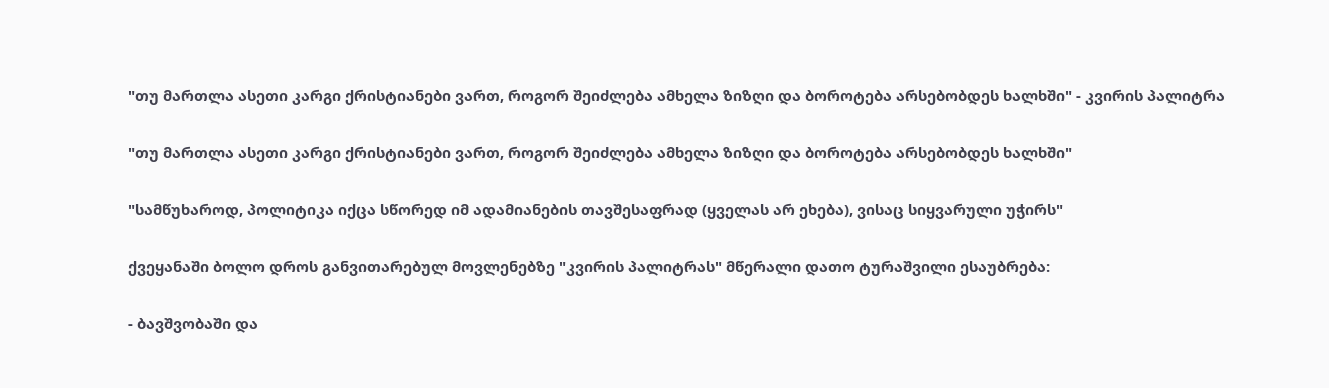"თუ მართლა ასეთი კარგი ქრისტიანები ვართ, როგორ შეიძლება ამხელა ზიზღი და ბოროტება არსებობდეს ხალხში" - კვირის პალიტრა

"თუ მართლა ასეთი კარგი ქრისტიანები ვართ, როგორ შეიძლება ამხელა ზიზღი და ბოროტება არსებობდეს ხალხში"

"სამწუხაროდ, პოლიტიკა იქცა სწორედ იმ ადამიანების თავშესაფრად (ყველას არ ეხება), ვისაც სიყვარული უჭირს"

ქვეყანაში ბოლო დროს განვითარებულ მოვლენებზე "კვირის პალიტრას" მწერალი დათო ტურაშვილი ესაუბრება:

- ბავშვობაში და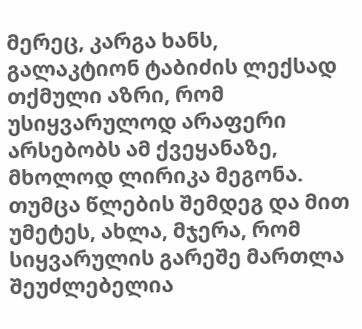მერეც, კარგა ხანს, გალაკტიონ ტაბიძის ლექსად თქმული აზრი, რომ უსიყვარულოდ არაფერი არსებობს ამ ქვეყანაზე, მხოლოდ ლირიკა მეგონა. თუმცა წლების შემდეგ და მით უმეტეს, ახლა, მჯერა, რომ სიყვარულის გარეშე მართლა შეუძლებელია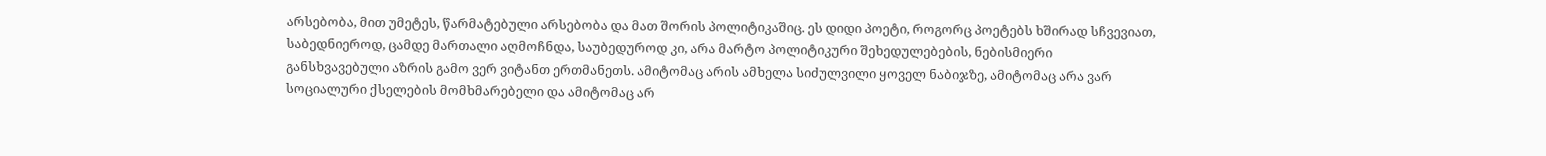არსებობა, მით უმეტეს, წარმატებული არსებობა და მათ შორის პოლიტიკაშიც. ეს დიდი პოეტი, როგორც პოეტებს ხშირად სჩვევიათ, საბედნიეროდ, ცამდე მართალი აღმოჩნდა, საუბედუროდ კი, არა მარტო პოლიტიკური შეხედულებების, ნებისმიერი განსხვავებული აზრის გამო ვერ ვიტანთ ერთმანეთს. ამიტომაც არის ამხელა სიძულვილი ყოველ ნაბიჯზე, ამიტომაც არა ვარ სოციალური ქსელების მომხმარებელი და ამიტომაც არ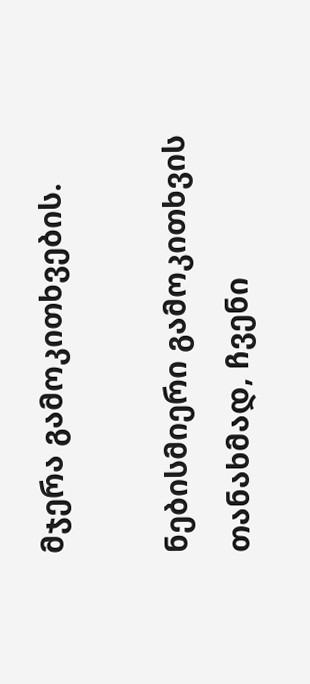მჯერა გამოკითხვების.

ნებისმიერი გამოკითხვის თანახმად, ჩვენი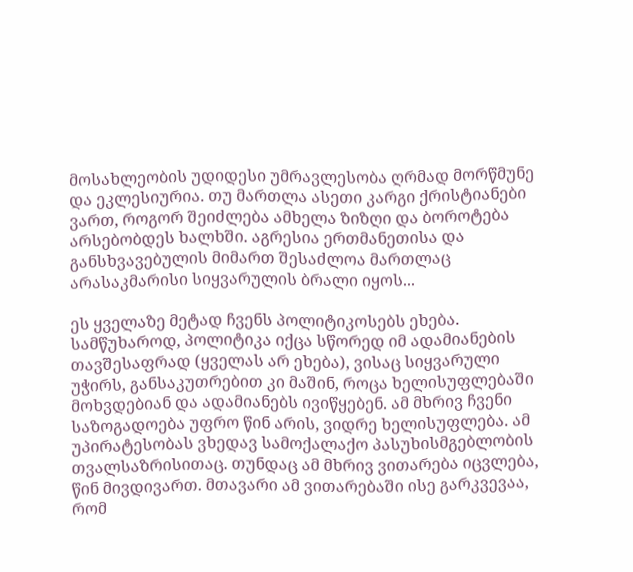მოსახლეობის უდიდესი უმრავლესობა ღრმად მორწმუნე და ეკლესიურია. თუ მართლა ასეთი კარგი ქრისტიანები ვართ, როგორ შეიძლება ამხელა ზიზღი და ბოროტება არსებობდეს ხალხში. აგრესია ერთმანეთისა და განსხვავებულის მიმართ შესაძლოა მართლაც არასაკმარისი სიყვარულის ბრალი იყოს...

ეს ყველაზე მეტად ჩვენს პოლიტიკოსებს ეხება. სამწუხაროდ, პოლიტიკა იქცა სწორედ იმ ადამიანების თავშესაფრად (ყველას არ ეხება), ვისაც სიყვარული უჭირს, განსაკუთრებით კი მაშინ, როცა ხელისუფლებაში მოხვდებიან და ადამიანებს ივიწყებენ. ამ მხრივ ჩვენი საზოგადოება უფრო წინ არის, ვიდრე ხელისუფლება. ამ უპირატესობას ვხედავ სამოქალაქო პასუხისმგებლობის თვალსაზრისითაც. თუნდაც ამ მხრივ ვითარება იცვლება, წინ მივდივართ. მთავარი ამ ვითარებაში ისე გარკვევაა, რომ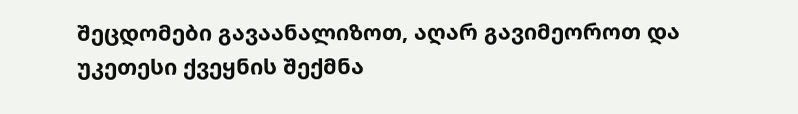შეცდომები გავაანალიზოთ, აღარ გავიმეოროთ და უკეთესი ქვეყნის შექმნა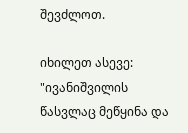შევძლოთ.

იხილეთ ასევე: "ივანიშვილის წასვლაც მეწყინა და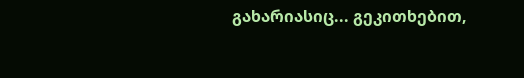გახარიასიც... გეკითხებით,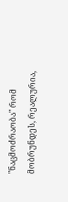"ნაცმოძრაობა" რომ მობრუნდეს, რეალურია,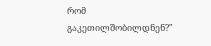რომ გაკეთილშობილდნენ?"